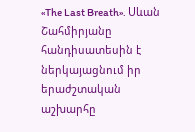«The Last Breath». Սևան Շահմիրյանը հանդիսատեսին է ներկայացնում իր երաժշտական աշխարհը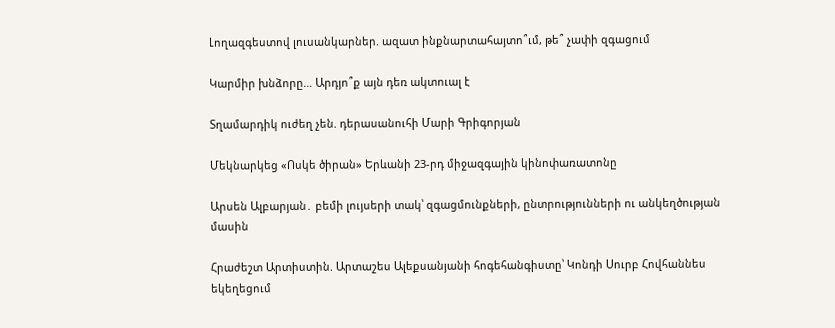Լողազգեստով լուսանկարներ. ազատ ինքնարտահայտո՞ւմ, թե՞ չափի զգացում

Կարմիր խնձորը… Արդյո՞ք այն դեռ ակտուալ է

Տղամարդիկ ուժեղ չեն. դերասանուհի Մարի Գրիգորյան

Մեկնարկեց «Ոսկե ծիրան» Երևանի 23-րդ միջազգային կինոփառատոնը

Արսեն Ալբարյան․ բեմի լույսերի տակ՝ զգացմունքների, ընտրությունների ու անկեղծության մասին

Հրաժեշտ Արտիստին. Արտաշես Ալեքսանյանի հոգեհանգիստը՝ Կոնդի Սուրբ Հովհաննես եկեղեցում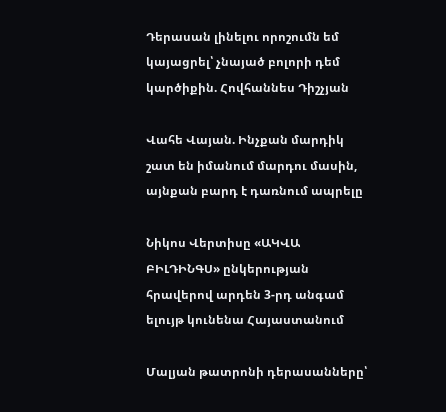Դերասան լինելու որոշումն եմ կայացրել՝ չնայած բոլորի դեմ կարծիքին. Հովհաննես Դիշչյան

Վահե Վայան. Ինչքան մարդիկ շատ են իմանում մարդու մասին, այնքան բարդ է դառնում ապրելը

Նիկոս Վերտիսը «ԱԿՎԱ ԲԻԼԴԻՆԳՍ» ընկերության հրավերով արդեն 3-րդ անգամ ելույթ կունենա Հայաստանում

Մալյան թատրոնի դերասանները՝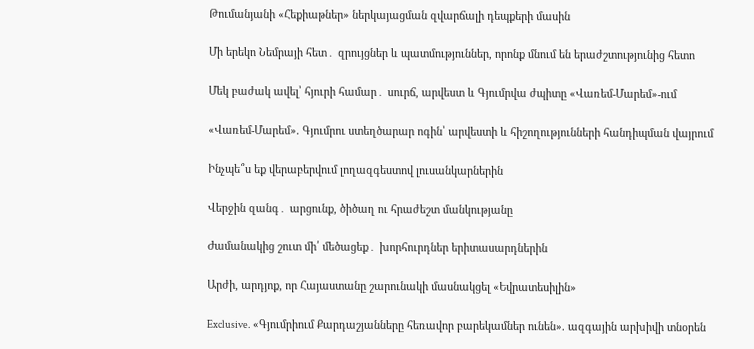Թումանյանի «Հեքիաթներ» ներկայացման զվարճալի դեպքերի մասին

Մի երեկո Նեմրայի հետ․ զրույցներ և պատմություններ, որոնք մնում են երաժշտությունից հետո

Մեկ բաժակ ավել՝ հյուրի համար․ սուրճ, արվեստ և Գյումրվա ժպիտը «Վառեմ-Մարեմ»-ում

«Վառեմ-Մարեմ». Գյումրու ստեղծարար ոգին՝ արվեստի և հիշողությունների հանդիպման վայրում

Ինչպե՞ս եք վերաբերվում լողազգեստով լուսանկարներին

Վերջին զանգ․ արցունք, ծիծաղ ու հրաժեշտ մանկությանը

Ժամանակից շուտ մի՛ մեծացեք․ խորհուրդներ երիտասարդներին

Արժի, արդյոք, որ Հայաստանը շարունակի մասնակցել «Եվրատեսիլին»

Exclusive. «Գյումրիում Քարդաշյանները հեռավոր բարեկամներ ունեն». ազգային արխիվի տնօրեն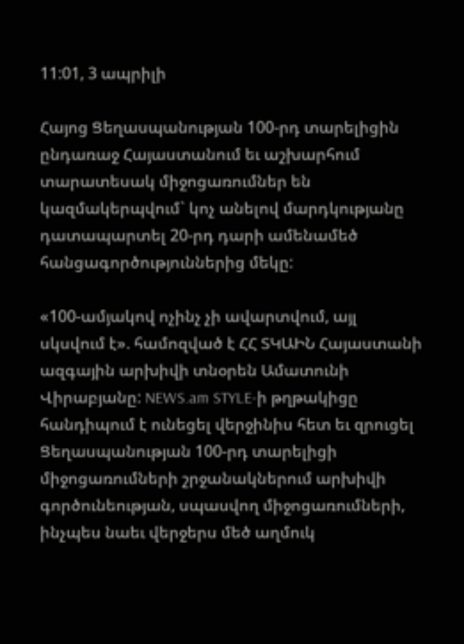11:01, 3 ապրիլի

Հայոց Ցեղասպանության 100-րդ տարելիցին ընդառաջ Հայաստանում եւ աշխարհում տարատեսակ միջոցառումներ են կազմակերպվում` կոչ անելով մարդկությանը դատապարտել 20-րդ դարի ամենամեծ հանցագործություններից մեկը:

«100-ամյակով ոչինչ չի ավարտվում, այլ սկսվում է». համոզված է ՀՀ ՏԿԱԻՆ Հայաստանի ազգային արխիվի տնօրեն Ամատունի Վիրաբյանը: NEWS.am STYLE-ի թղթակիցը հանդիպում է ունեցել վերջինիս հետ եւ զրուցել Ցեղասպանության 100-րդ տարելիցի միջոցառումների շրջանակներում արխիվի գործունեության, սպասվող միջոցառումների, ինչպես նաեւ վերջերս մեծ աղմուկ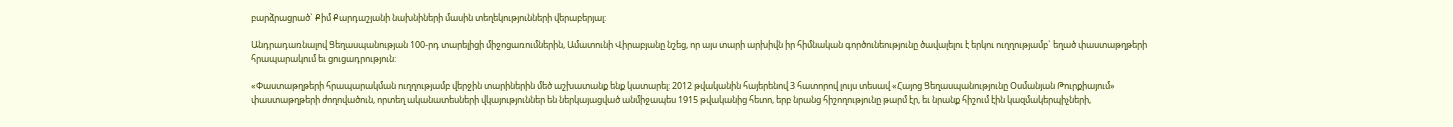բարձրացրած` Քիմ Քարդաշյանի նախնիների մասին տեղեկությունների վերաբերյալ:

Անդրադառնալով Ցեղասպանության 100-րդ տարելիցի միջոցառումներին, Ամատունի Վիրաբյանը նշեց, որ այս տարի արխիվն իր հիմնական գործունեությունը ծավալելու է երկու ուղղությամբ` եղած փաստաթղթերի հրապարակում եւ ցուցադրություն:

«Փաստաթղթերի հրապարակման ուղղությամբ վերջին տարիներին մեծ աշխատանք ենք կատարել: 2012 թվականին հայերենով 3 հատորով լույս տեսավ «Հայոց Ցեղասպանությունը Օսմանյան Թուրքիայում» փաստաթղթերի ժողովածուն, որտեղ ականատեսների վկայություններ են ներկայացված անմիջապես 1915 թվականից հետո, երբ նրանց հիշողությունը թարմ էր, եւ նրանք հիշում էին կազմակերպիչների,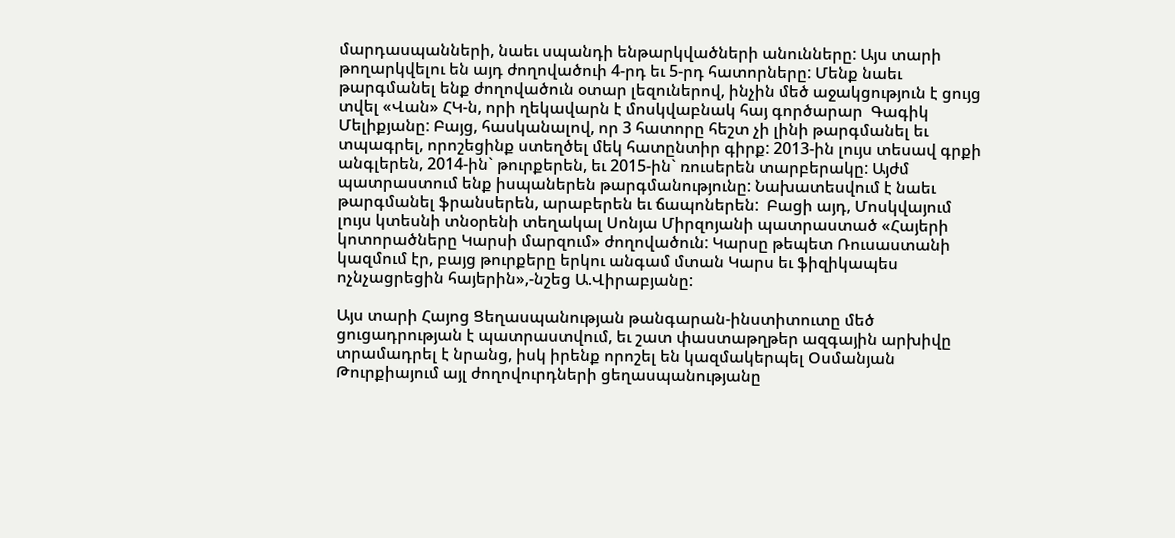մարդասպանների, նաեւ սպանդի ենթարկվածների անունները: Այս տարի թողարկվելու են այդ ժողովածուի 4-րդ եւ 5-րդ հատորները: Մենք նաեւ թարգմանել ենք ժողովածուն օտար լեզուներով, ինչին մեծ աջակցություն է ցույց տվել «Վան» ՀԿ-ն, որի ղեկավարն է մոսկվաբնակ հայ գործարար  Գագիկ Մելիքյանը: Բայց, հասկանալով, որ 3 հատորը հեշտ չի լինի թարգմանել եւ տպագրել, որոշեցինք ստեղծել մեկ հատընտիր գիրք: 2013-ին լույս տեսավ գրքի անգլերեն, 2014-ին` թուրքերեն, եւ 2015-ին` ռուսերեն տարբերակը: Այժմ պատրաստում ենք իսպաներեն թարգմանությունը: Նախատեսվում է նաեւ թարգմանել ֆրանսերեն, արաբերեն եւ ճապոներեն:  Բացի այդ, Մոսկվայում լույս կտեսնի տնօրենի տեղակալ Սոնյա Միրզոյանի պատրաստած «Հայերի կոտորածները Կարսի մարզում» ժողովածուն: Կարսը թեպետ Ռուսաստանի կազմում էր, բայց թուրքերը երկու անգամ մտան Կարս եւ ֆիզիկապես ոչնչացրեցին հայերին»,-նշեց Ա.Վիրաբյանը:

Այս տարի Հայոց Ցեղասպանության թանգարան-ինստիտուտը մեծ ցուցադրության է պատրաստվում, եւ շատ փաստաթղթեր ազգային արխիվը տրամադրել է նրանց, իսկ իրենք որոշել են կազմակերպել Օսմանյան Թուրքիայում այլ ժողովուրդների ցեղասպանությանը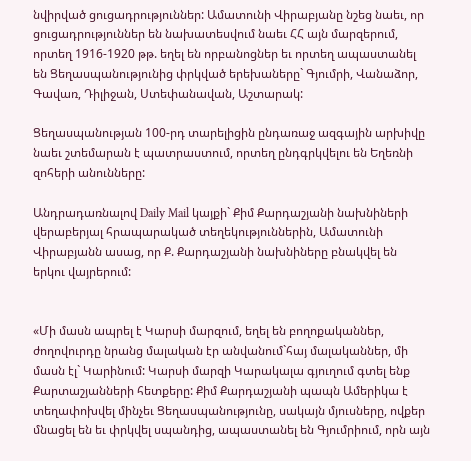նվիրված ցուցադրություններ: Ամատունի Վիրաբյանը նշեց նաեւ, որ ցուցադրություններ են նախատեսվում նաեւ ՀՀ այն մարզերում, որտեղ 1916-1920 թթ. եղել են որբանոցներ եւ որտեղ ապաստանել են Ցեղասպանությունից փրկված երեխաները` Գյումրի, Վանաձոր, Գավառ, Դիլիջան, Ստեփանավան, Աշտարակ:

Ցեղասպանության 100-րդ տարելիցին ընդառաջ ազգային արխիվը նաեւ շտեմարան է պատրաստում, որտեղ ընդգրկվելու են Եղեռնի զոհերի անունները:

Անդրադառնալով Daily Mail կայքի` Քիմ Քարդաշյանի նախնիների վերաբերյալ հրապարակած տեղեկություններին, Ամատունի Վիրաբյանն ասաց, որ Ք. Քարդաշյանի նախնիները բնակվել են երկու վայրերում:


«Մի մասն ապրել է Կարսի մարզում, եղել են բողոքականներ, ժողովուրդը նրանց մալական էր անվանում`հայ մալականներ, մի մասն էլ` Կարինում: Կարսի մարզի Կարակալա գյուղում գտել ենք Քարտաշյանների հետքերը: Քիմ Քարդաշյանի պապն Ամերիկա է տեղափոխվել մինչեւ Ցեղասպանությունը, սակայն մյուսները, ովքեր մնացել են եւ փրկվել սպանդից, ապաստանել են Գյումրիում, որն այն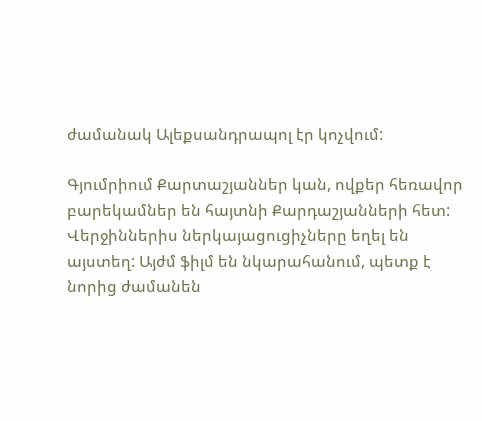ժամանակ Ալեքսանդրապոլ էր կոչվում:

Գյումրիում Քարտաշյաններ կան, ովքեր հեռավոր բարեկամներ են հայտնի Քարդաշյանների հետ: Վերջիններիս ներկայացուցիչները եղել են այստեղ: Այժմ ֆիլմ են նկարահանում, պետք է նորից ժամանեն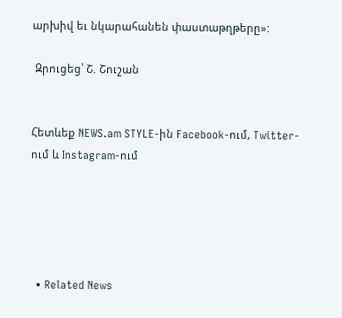արխիվ եւ նկարահանեն փաստաթղթերը»:

 Զրուցեց՝ Շ. Շուշան


Հետևեք NEWS.am STYLE-ին Facebook-ում, Twitter-ում և Instagram-ում





  • Related News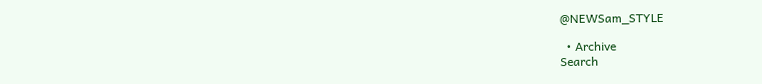@NEWSam_STYLE

  • Archive
Search